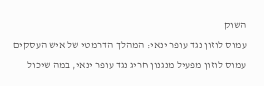השוק
עמוס לוזון נגד עופר ינאי: המהלך הדרמטי של איש העסקים
עמוס לוזון מפעיל מנגנון חריג נגד עופר ינאי, במה שיכול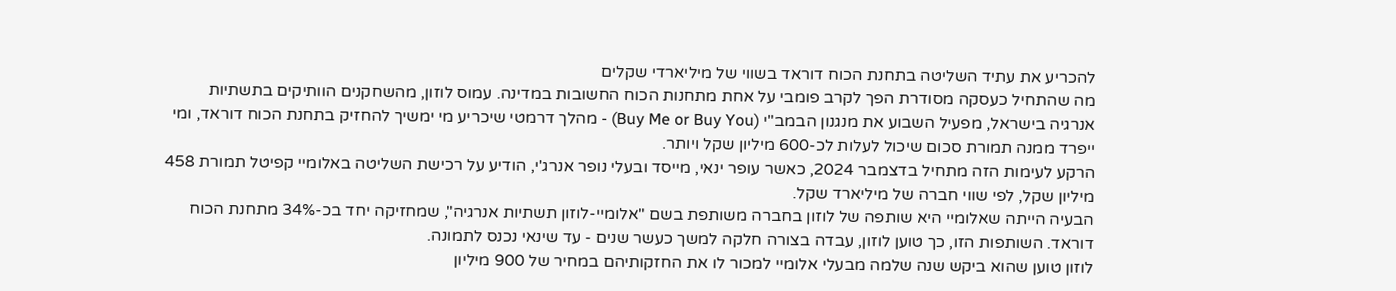להכריע את עתיד השליטה בתחנת הכוח דוראד בשווי של מיליארדי שקלים
מה שהתחיל כעסקה מסודרת הפך לקרב פומבי על אחת מתחנות הכוח החשובות במדינה. עמוס לוזון, מהשחקנים הוותיקים בתשתיות אנרגיה בישראל, מפעיל השבוע את מנגנון הבמב"י (Buy Me or Buy You) - מהלך דרמטי שיכריע מי ימשיך להחזיק בתחנת הכוח דוראד, ומי ייפרד ממנה תמורת סכום שיכול לעלות לכ-600 מיליון שקל ויותר.
הרקע לעימות הזה מתחיל בדצמבר 2024, כאשר עופר ינאי, מייסד ובעלי נופר אנרג'י, הודיע על רכישת השליטה באלומיי קפיטל תמורת 458 מיליון שקל, לפי שווי חברה של מיליארד שקל.
הבעיה הייתה שאלומיי היא שותפה של לוזון בחברה משותפת בשם "אלומיי-לוזון תשתיות אנרגיה", שמחזיקה יחד בכ-34% מתחנת הכוח דוראד. השותפות הזו, כך טוען לוזון, עבדה בצורה חלקה למשך כעשר שנים - עד שינאי נכנס לתמונה.
לוזון טוען שהוא ביקש שנה שלמה מבעלי אלומיי למכור לו את החזקותיהם במחיר של 900 מיליון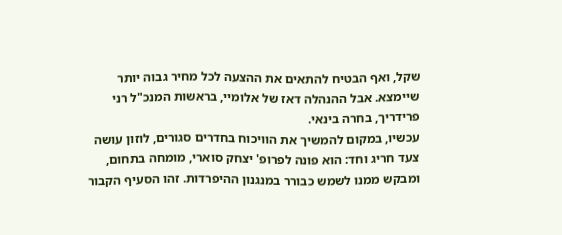שקל, ואף הבטיח להתאים את ההצעה לכל מחיר גבוה יותר שיימצא. אבל ההנהלה דאז של אלומיי, בראשות המנכ"ל רני פרידריך, בחרה בינאי.
עכשיו, במקום להמשיך את הוויכוח בחדרים סגורים, לוזון עושה צעד חריג וחד: הוא פונה לפרופ' יצחק סוארי, מומחה בתחום, ומבקש ממנו לשמש כבורר במנגנון ההיפרדות. זהו הסעיף הקבור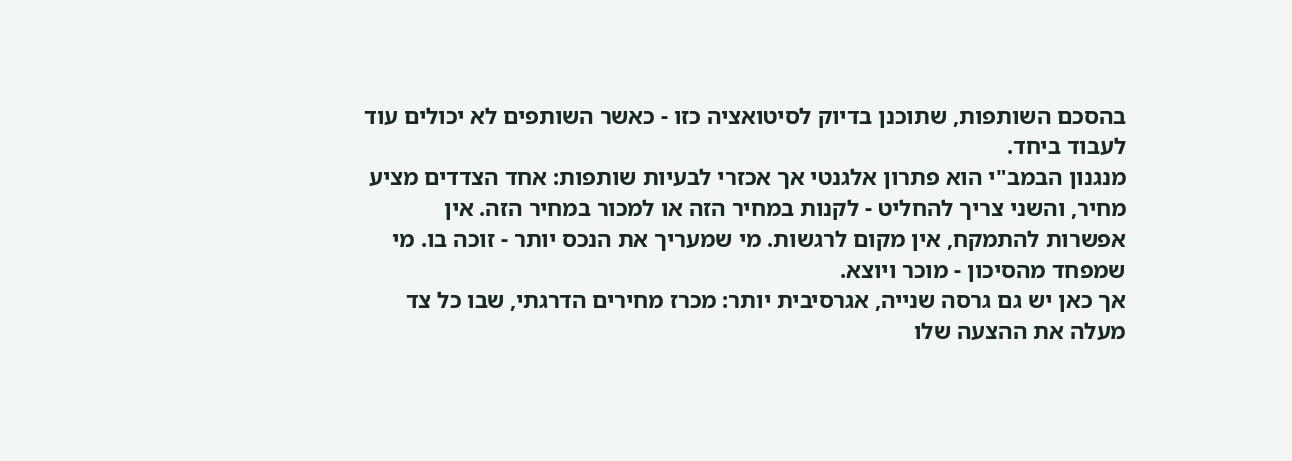בהסכם השותפות, שתוכנן בדיוק לסיטואציה כזו - כאשר השותפים לא יכולים עוד לעבוד ביחד.
מנגנון הבמב"י הוא פתרון אלגנטי אך אכזרי לבעיות שותפות: אחד הצדדים מציע מחיר, והשני צריך להחליט - לקנות במחיר הזה או למכור במחיר הזה. אין אפשרות להתמקח, אין מקום לרגשות. מי שמעריך את הנכס יותר - זוכה בו. מי שמפחד מהסיכון - מוכר ויוצא.
אך כאן יש גם גרסה שנייה, אגרסיבית יותר: מכרז מחירים הדרגתי, שבו כל צד מעלה את ההצעה שלו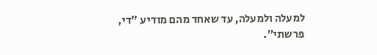למעלה ולמעלה, עד שאחד מהם מודיע "די, פרשתי".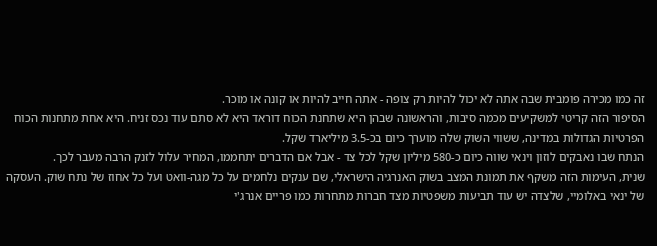זה כמו מכירה פומבית שבה אתה לא יכול להיות רק צופה - אתה חייב להיות או קונה או מוכר.
הסיפור הזה קריטי למשקיעים מכמה סיבות, והראשונה שבהן היא שתחנת הכוח דוראד היא לא סתם עוד נכס זניח. היא אחת מתחנות הכוח הפרטיות הגדולות במדינה, ששווי השוק שלה מוערך כיום בכ-3.5 מיליארד שקל.
הנתח שבו נאבקים לוזון וינאי שווה כיום כ-580 מיליון שקל לכל צד - אבל אם הדברים יתחממו, המחיר עלול לזנק הרבה מעבר לכך.
שנית, העימות הזה משקף את תמונת המצב בשוק האנרגיה הישראלי, שם ענקים נלחמים על כל מגה-וואט ועל כל אחוז של נתח שוק. העסקה של ינאי באלומיי, שלצדה יש עוד תביעות משפטיות מצד חברות מתחרות כמו פריים אנרג'י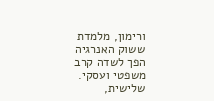ורימון, מלמדת ששוק האנרגיה הפך לשדה קרב משפטי ועסקי.
שלישית,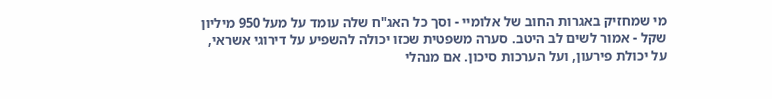מי שמחזיק באגרות החוב של אלומיי - וסך כל האג"ח שלה עומד על מעל 950 מיליון שקל - אמור לשים לב היטב. סערה משפטית שכזו יכולה להשפיע על דירוגי אשראי, על יכולת פירעון, ועל הערכות סיכון. אם מנהלי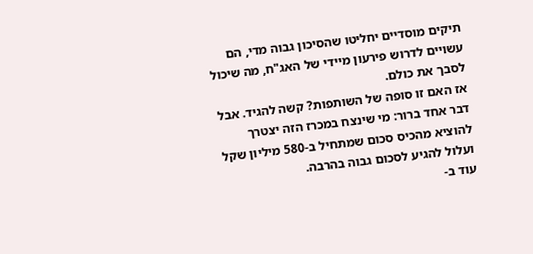תיקים מוסדיים יחליטו שהסיכון גבוה מדי, הם עשויים לדרוש פירעון מיידי של האג"ח, מה שיכול לסבך את כולם.
אז האם זו סופה של השותפות? קשה להגיד. אבל דבר אחד ברור: מי שינצח במכרז הזה יצטרך להוציא מהכיס סכום שמתחיל ב-580 מיליון שקל ועלול להגיע לסכום גבוה בהרבה.
עוד ב-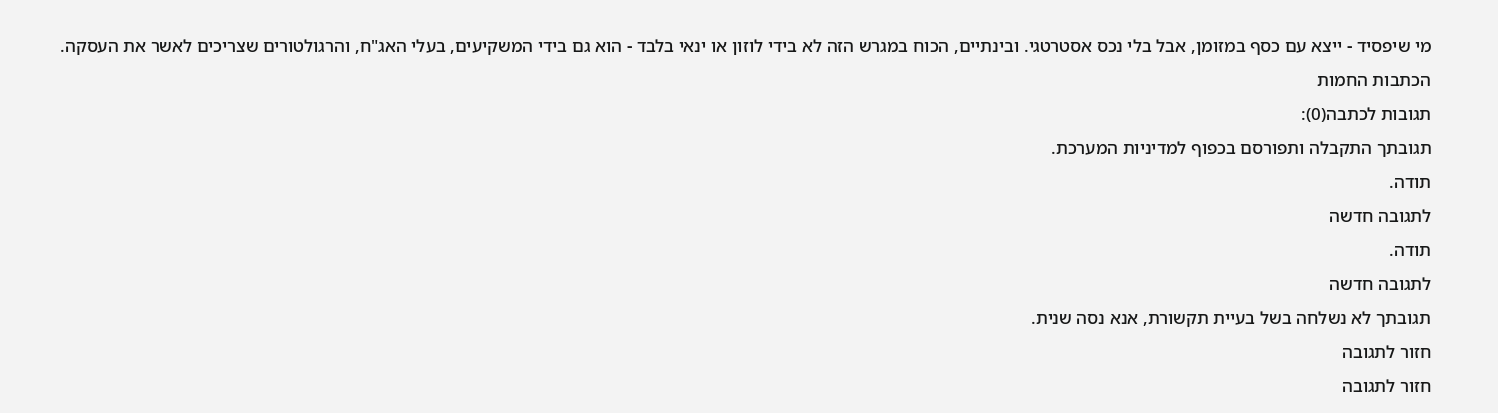מי שיפסיד - ייצא עם כסף במזומן, אבל בלי נכס אסטרטגי. ובינתיים, הכוח במגרש הזה לא בידי לוזון או ינאי בלבד - הוא גם בידי המשקיעים, בעלי האג"ח, והרגולטורים שצריכים לאשר את העסקה.
הכתבות החמות
תגובות לכתבה(0):
תגובתך התקבלה ותפורסם בכפוף למדיניות המערכת.
תודה.
לתגובה חדשה
תודה.
לתגובה חדשה
תגובתך לא נשלחה בשל בעיית תקשורת, אנא נסה שנית.
חזור לתגובה
חזור לתגובה